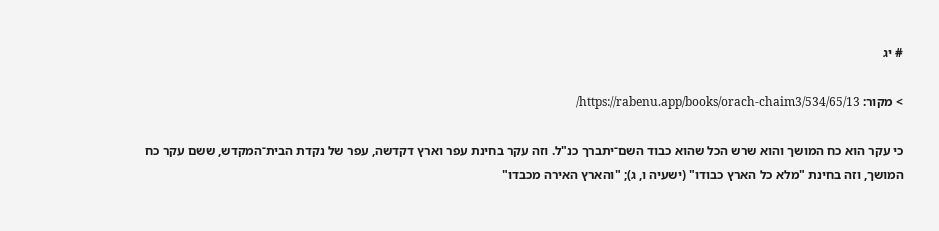# יג

> מקור: https://rabenu.app/books/orach-chaim3/534/65/13/

כי עקר הוא כח המושך והוא שרש הכל שהוא כבוד השם־יתברך כנ"ל. וזה עקר בחינת עפר וארץ דקדשה, עפר של נקדת הבית־המקדש, ששם עקר כח המושך, וזה בחינת "מלא כל הארץ כבודו" (ישעיה ו, ג); "והארץ האירה מכבדו"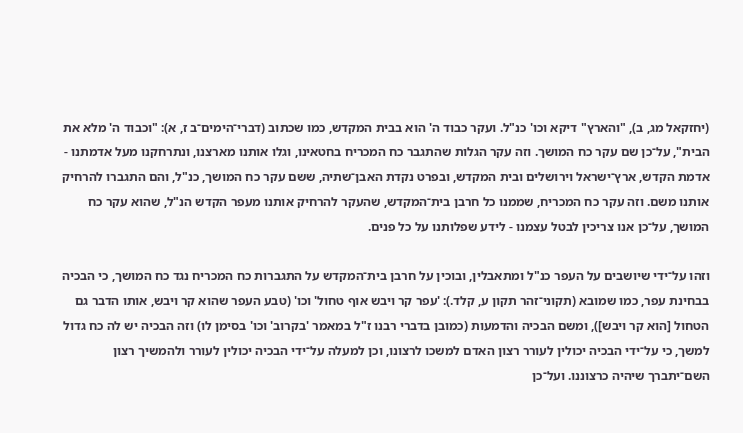(יחזקאל מג, ב), "והארץ" דיקא וכו' כנ"ל. ועקר כבוד ה' הוא בבית המקדש, כמו שכתוב (דברי־הימים־ב ז, א): "וכבוד ה' מלא את הבית", על־כן שם עקר כח המושך. וזה עקר הגלות שהתגבר כח המכריח בחטאינו, וגלו אותנו מארצנו, ונתרחקנו מעל אדמתנו - אדמת הקדש, ארץ־ישראל וירושלים ובית המקדש, ובפרט נקדת האבן־שתיה, ששם עקר כח המושך, כנ"ל, והם התגברו להרחיק אותנו משם. וזה עקר כח המכריח, שממנו כל חרבן בית־המקדש, שהעקר להרחיק אותנו מעפר הקדש הנ"ל, שהוא עקר כח המושך, על־כן אנו צריכין לבטל עצמנו - לידע שפלותנו על כל פנים.

וזהו על־ידי שיושבים על העפר כנ"ל ומתאבלין, ובוכין על חרבן בית־המקדש על התגברות כח המכריח נגד כח המושך, כי הבכיה בבחינת עפר, כמו שמובא (תקוני־זהר תקון ע, קלד.): 'עפר קר ויבש אוף טחול' וכו' (טבע העפר שהוא קר ויבש, אותו הדבר גם הטחול [הוא קר ויבש]), ומשם הבכיה והדמעות (כמובן בדברי רבנו ז"ל במאמר 'בקרוב' וכו' בסימן לו) וזה הבכיה יש לה כח גדול למשך, כי על־ידי הבכיה יכולין לעורר רצון האדם למשכו לרצונו, וכן למעלה על־ידי הבכיה יכולין לעורר ולהמשיך רצון השם־יתברך שיהיה כרצוננו. ועל־כן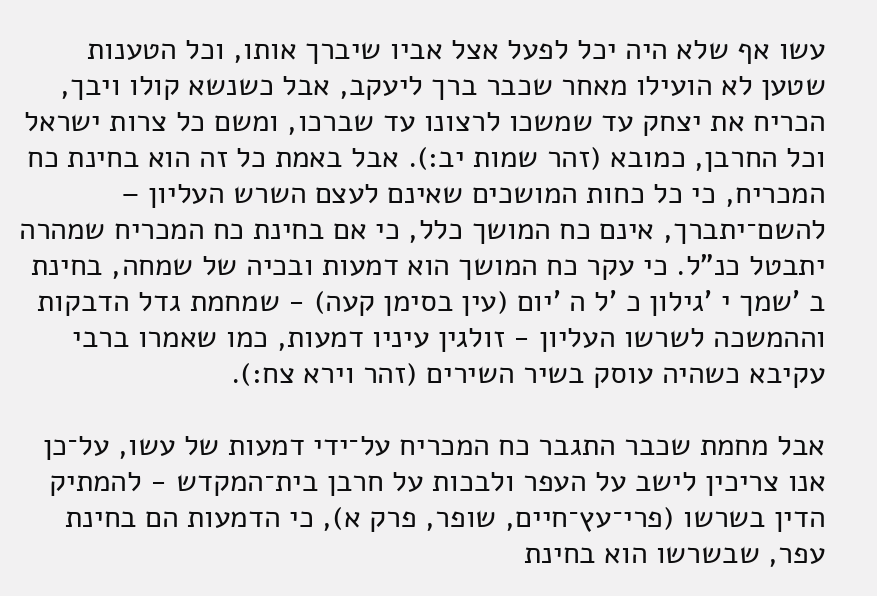עשו אף שלא היה יכל לפעל אצל אביו שיברך אותו, וכל הטענות שטען לא הועילו מאחר שכבר ברך ליעקב, אבל כשנשא קולו ויבך, הכריח את יצחק עד שמשכו לרצונו עד שברכו, ומשם כל צרות ישראל וכל החרבן, כמובא (זהר שמות יב:). אבל באמת כל זה הוא בחינת כח המכריח, כי כל כחות המושכים שאינם לעצם השרש העליון – להשם־יתברך, אינם כח המושך כלל, כי אם בחינת כח המכריח שמהרה יתבטל כנ"ל. כי עקר כח המושך הוא דמעות ובכיה של שמחה, בחינת ב 'שמך י 'גילון כ 'ל ה 'יום (עין בסימן קעה) - שמחמת גדל הדבקות וההמשכה לשרשו העליון - זולגין עיניו דמעות, כמו שאמרו ברבי עקיבא כשהיה עוסק בשיר השירים (זהר וירא צח:).

אבל מחמת שכבר התגבר כח המכריח על־ידי דמעות של עשו, על־כן אנו צריכין לישב על העפר ולבכות על חרבן בית־המקדש - להמתיק הדין בשרשו (פרי־עץ־חיים, שופר, פרק א), כי הדמעות הם בחינת עפר, שבשרשו הוא בחינת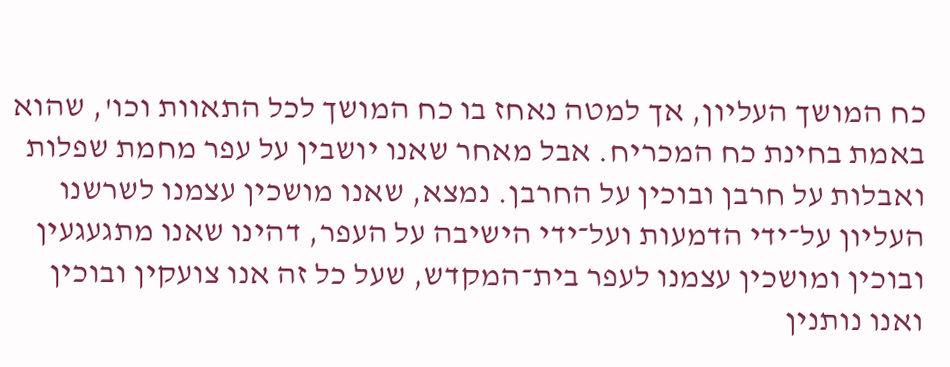כח המושך העליון, אך למטה נאחז בו כח המושך לכל התאוות וכו', שהוא באמת בחינת כח המכריח. אבל מאחר שאנו יושבין על עפר מחמת שפלות ואבלות על חרבן ובוכין על החרבן. נמצא, שאנו מושכין עצמנו לשרשנו העליון על־ידי הדמעות ועל־ידי הישיבה על העפר, דהינו שאנו מתגעגעין ובוכין ומושכין עצמנו לעפר בית־המקדש, שעל כל זה אנו צועקין ובוכין ואנו נותנין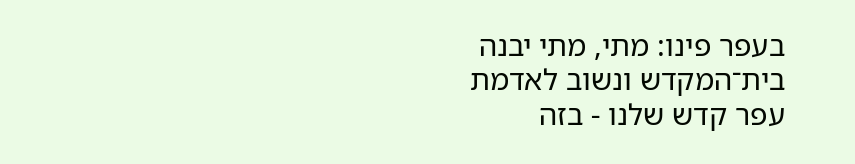בעפר פינו: מתי, מתי יבנה בית־המקדש ונשוב לאדמת עפר קדש שלנו - בזה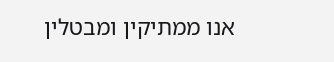אנו ממתיקין ומבטלין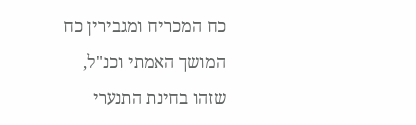כח המכריח ומגבירין כח המושך האמתי וכנ"ל, שזהו בחינת התנערי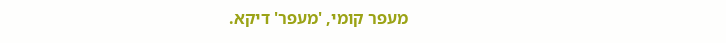מעפר קומי, 'מעפר' דיקא.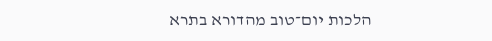הלכות יום־טוב מהדורא בתרא